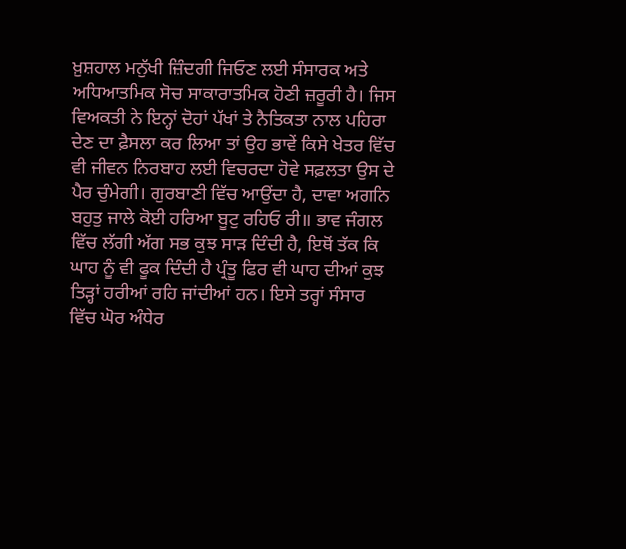ਖ਼ੁਸ਼ਹਾਲ ਮਨੁੱਖੀ ਜ਼ਿੰਦਗੀ ਜਿਓਣ ਲਈ ਸੰਸਾਰਕ ਅਤੇ ਅਧਿਆਤਮਿਕ ਸੋਚ ਸਾਕਾਰਾਤਮਿਕ ਹੋਣੀ ਜ਼ਰੂਰੀ ਹੈ। ਜਿਸ ਵਿਅਕਤੀ ਨੇ ਇਨ੍ਹਾਂ ਦੋਹਾਂ ਪੱਖਾਂ ਤੇ ਨੈਤਿਕਤਾ ਨਾਲ ਪਹਿਰਾ ਦੇਣ ਦਾ ਫ਼ੈਸਲਾ ਕਰ ਲਿਆ ਤਾਂ ਉਹ ਭਾਵੇਂ ਕਿਸੇ ਖੇਤਰ ਵਿੱਚ ਵੀ ਜੀਵਨ ਨਿਰਬਾਹ ਲਈ ਵਿਚਰਦਾ ਹੋਵੇ ਸਫ਼ਲਤਾ ਉਸ ਦੇ ਪੈਰ ਚੁੰਮੇਗੀ। ਗੁਰਬਾਣੀ ਵਿੱਚ ਆਉਂਦਾ ਹੈ, ਦਾਵਾ ਅਗਨਿ ਬਹੁਤੁ ਜਾਲੇ ਕੋਈ ਹਰਿਆ ਬੂਟੁ ਰਹਿਓ ਰੀ॥ ਭਾਵ ਜੰਗਲ ਵਿੱਚ ਲੱਗੀ ਅੱਗ ਸਭ ਕੁਝ ਸਾੜ ਦਿੰਦੀ ਹੈ, ਇਥੋਂ ਤੱਕ ਕਿ ਘਾਹ ਨੂੰ ਵੀ ਫੂਕ ਦਿੰਦੀ ਹੈ ਪ੍ਰੰਤੂ ਫਿਰ ਵੀ ਘਾਹ ਦੀਆਂ ਕੁਝ ਤਿੜ੍ਹਾਂ ਹਰੀਆਂ ਰਹਿ ਜਾਂਦੀਆਂ ਹਨ। ਇਸੇ ਤਰ੍ਹਾਂ ਸੰਸਾਰ ਵਿੱਚ ਘੋਰ ਅੰਧੇਰ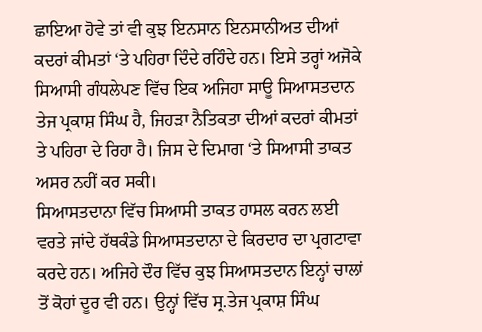ਛਾਇਆ ਹੋਵੇ ਤਾਂ ਵੀ ਕੁਝ ਇਨਸਾਨ ਇਨਸਾਨੀਅਤ ਦੀਆਂ ਕਦਰਾਂ ਕੀਮਤਾਂ ‘ਤੇ ਪਹਿਰਾ ਦਿੰਦੇ ਰਹਿੰਦੇ ਹਨ। ਇਸੇ ਤਰ੍ਹਾਂ ਅਜੋਕੇ ਸਿਆਸੀ ਗੰਧਲੇਪਣ ਵਿੱਚ ਇਕ ਅਜਿਹਾ ਸਾਊ ਸਿਆਸਤਦਾਨ ਤੇਜ ਪ੍ਰਕਾਸ਼ ਸਿੰਘ ਹੈ, ਜਿਹੜਾ ਨੈਤਿਕਤਾ ਦੀਆਂ ਕਦਰਾਂ ਕੀਮਤਾਂ ਤੇ ਪਹਿਰਾ ਦੇ ਰਿਹਾ ਹੈ। ਜਿਸ ਦੇ ਦਿਮਾਗ ‘ਤੇ ਸਿਆਸੀ ਤਾਕਤ ਅਸਰ ਨਹੀਂ ਕਰ ਸਕੀ।
ਸਿਆਸਤਦਾਨਾ ਵਿੱਚ ਸਿਆਸੀ ਤਾਕਤ ਹਾਸਲ ਕਰਨ ਲਈ ਵਰਤੇ ਜਾਂਦੇ ਹੱਥਕੰਡੇ ਸਿਆਸਤਦਾਨਾ ਦੇ ਕਿਰਦਾਰ ਦਾ ਪ੍ਰਗਟਾਵਾ ਕਰਦੇ ਹਨ। ਅਜਿਹੇ ਦੌਰ ਵਿੱਚ ਕੁਝ ਸਿਆਸਤਦਾਨ ਇਨ੍ਹਾਂ ਚਾਲਾਂ ਤੋਂ ਕੋਹਾਂ ਦੂਰ ਵੀ ਹਨ। ਉਨ੍ਹਾਂ ਵਿੱਚ ਸ੍ਰ.ਤੇਜ ਪ੍ਰਕਾਸ਼ ਸਿੰਘ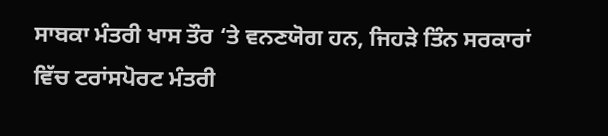ਸਾਬਕਾ ਮੰਤਰੀ ਖਾਸ ਤੌਰ ‘ਤੇ ਵਨਣਯੋਗ ਹਨ, ਜਿਹੜੇ ਤਿੰਨ ਸਰਕਾਰਾਂ ਵਿੱਚ ਟਰਾਂਸਪੋਰਟ ਮੰਤਰੀ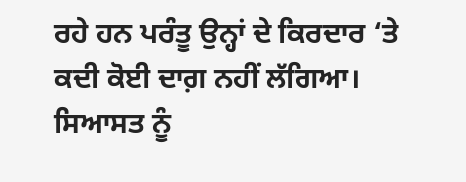ਰਹੇ ਹਨ ਪਰੰਤੂ ਉਨ੍ਹਾਂ ਦੇ ਕਿਰਦਾਰ ‘ਤੇ ਕਦੀ ਕੋਈ ਦਾਗ਼ ਨਹੀਂ ਲੱਗਿਆ। ਸਿਆਸਤ ਨੂੰ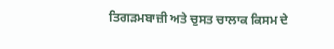ਤਿਗੜਮਬਾਜ਼ੀ ਅਤੇ ਚੁਸਤ ਚਾਲਾਕ ਕਿਸਮ ਦੇ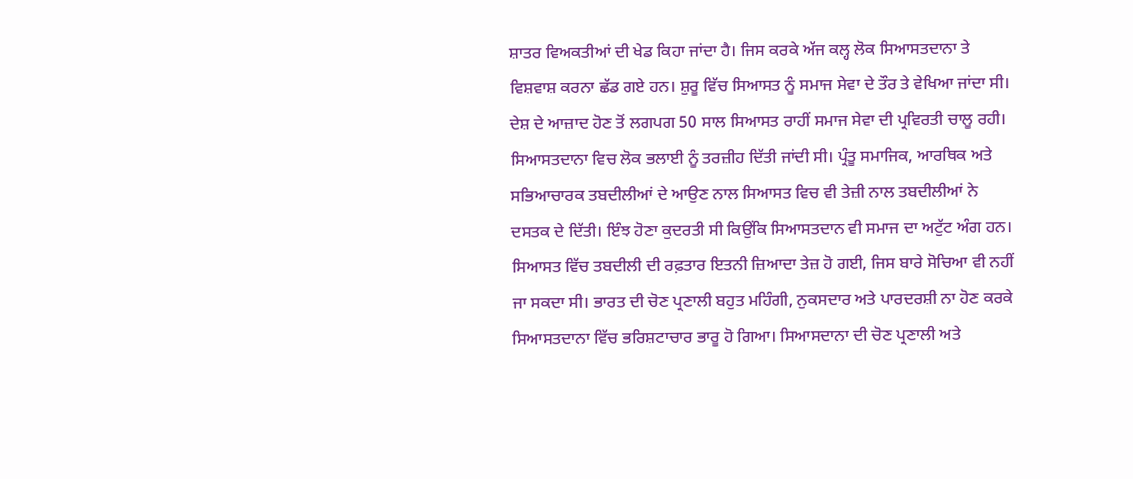ਸ਼ਾਤਰ ਵਿਅਕਤੀਆਂ ਦੀ ਖੇਡ ਕਿਹਾ ਜਾਂਦਾ ਹੈ। ਜਿਸ ਕਰਕੇ ਅੱਜ ਕਲ੍ਹ ਲੋਕ ਸਿਆਸਤਦਾਨਾ ਤੇ ਵਿਸ਼ਵਾਸ਼ ਕਰਨਾ ਛੱਡ ਗਏ ਹਨ। ਸ਼ੁਰੂ ਵਿੱਚ ਸਿਆਸਤ ਨੂੰ ਸਮਾਜ ਸੇਵਾ ਦੇ ਤੌਰ ਤੇ ਵੇਖਿਆ ਜਾਂਦਾ ਸੀ। ਦੇਸ਼ ਦੇ ਆਜ਼ਾਦ ਹੋਣ ਤੋਂ ਲਗਪਗ 50 ਸਾਲ ਸਿਆਸਤ ਰਾਹੀਂ ਸਮਾਜ ਸੇਵਾ ਦੀ ਪ੍ਰਵਿਰਤੀ ਚਾਲੂ ਰਹੀ।
ਸਿਆਸਤਦਾਨਾ ਵਿਚ ਲੋਕ ਭਲਾਈ ਨੂੰ ਤਰਜ਼ੀਹ ਦਿੱਤੀ ਜਾਂਦੀ ਸੀ। ਪ੍ਰੰਤੂ ਸਮਾਜਿਕ, ਆਰਥਿਕ ਅਤੇ ਸਭਿਆਚਾਰਕ ਤਬਦੀਲੀਆਂ ਦੇ ਆਉਣ ਨਾਲ ਸਿਆਸਤ ਵਿਚ ਵੀ ਤੇਜ਼ੀ ਨਾਲ ਤਬਦੀਲੀਆਂ ਨੇ ਦਸਤਕ ਦੇ ਦਿੱਤੀ। ਇੰਝ ਹੋਣਾ ਕੁਦਰਤੀ ਸੀ ਕਿਉਂਕਿ ਸਿਆਸਤਦਾਨ ਵੀ ਸਮਾਜ ਦਾ ਅਟੁੱਟ ਅੰਗ ਹਨ। ਸਿਆਸਤ ਵਿੱਚ ਤਬਦੀਲੀ ਦੀ ਰਫ਼ਤਾਰ ਇਤਨੀ ਜ਼ਿਆਦਾ ਤੇਜ਼ ਹੋ ਗਈ, ਜਿਸ ਬਾਰੇ ਸੋਚਿਆ ਵੀ ਨਹੀਂ ਜਾ ਸਕਦਾ ਸੀ। ਭਾਰਤ ਦੀ ਚੋਣ ਪ੍ਰਣਾਲੀ ਬਹੁਤ ਮਹਿੰਗੀ, ਨੁਕਸਦਾਰ ਅਤੇ ਪਾਰਦਰਸ਼ੀ ਨਾ ਹੋਣ ਕਰਕੇ ਸਿਆਸਤਦਾਨਾ ਵਿੱਚ ਭਰਿਸ਼ਟਾਚਾਰ ਭਾਰੂ ਹੋ ਗਿਆ। ਸਿਆਸਦਾਨਾ ਦੀ ਚੋਣ ਪ੍ਰਣਾਲੀ ਅਤੇ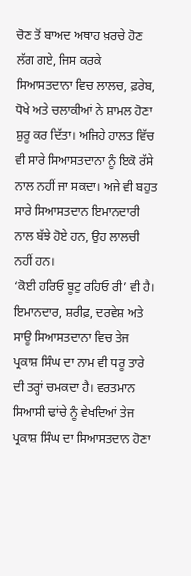ਚੋਣ ਤੋਂ ਬਾਅਦ ਅਥਾਹ ਖ਼ਰਚੇ ਹੋਣ ਲੱਗ ਗਏ, ਜਿਸ ਕਰਕੇ ਸਿਆਸਤਦਾਨਾ ਵਿਚ ਲਾਲਚ, ਫ਼ਰੇਬ, ਧੋਖੇ ਅਤੇ ਚਲਾਕੀਆਂ ਨੇ ਸ਼ਾਮਲ ਹੋਣਾ ਸ਼ੁਰੂ ਕਰ ਦਿੱਤਾ। ਅਜਿਹੇ ਹਾਲਤ ਵਿੱਚ ਵੀ ਸਾਰੇ ਸਿਆਸਤਦਾਨਾ ਨੂੰ ਇਕੋ ਰੱਸੇ ਨਾਲ ਨਹੀਂ ਜਾ ਸਕਦਾ। ਅਜੇ ਵੀ ਬਹੁਤ ਸਾਰੇ ਸਿਆਸਤਦਾਨ ਇਮਾਨਦਾਰੀ ਨਾਲ ਬੱਝੇ ਹੋਏ ਹਨ, ਉਹ ਲਾਲਚੀ ਨਹੀਂ ਹਨ।
‘ਕੋਈ ਹਰਿਓ ਬੂਟੁ ਰਹਿਓ ਰੀ’ ਵੀ ਹੈ। ਇਮਾਨਦਾਰ, ਸ਼ਰੀਫ਼, ਦਰਵੇਸ਼ ਅਤੇ ਸਾਊ ਸਿਆਸਤਦਾਨਾ ਵਿਚ ਤੇਜ ਪ੍ਰਕਾਸ਼ ਸਿੰਘ ਦਾ ਨਾਮ ਵੀ ਧਰੂ ਤਾਰੇ ਦੀ ਤਰ੍ਹਾਂ ਚਮਕਦਾ ਹੈ। ਵਰਤਮਾਨ ਸਿਆਸੀ ਢਾਂਚੇ ਨੂੰ ਵੇਖਦਿਆਂ ਤੇਜ ਪ੍ਰਕਾਸ਼ ਸਿੰਘ ਦਾ ਸਿਆਸਤਦਾਨ ਹੋਣਾ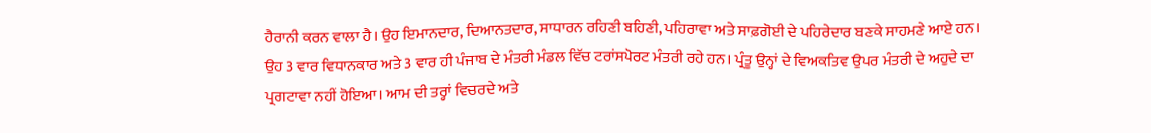ਹੈਰਾਨੀ ਕਰਨ ਵਾਲਾ ਹੈ। ਉਹ ਇਮਾਨਦਾਰ, ਦਿਆਨਤਦਾਰ, ਸਾਧਾਰਨ ਰਹਿਣੀ ਬਹਿਣੀ, ਪਹਿਰਾਵਾ ਅਤੇ ਸਾਫ਼ਗੋਈ ਦੇ ਪਹਿਰੇਦਾਰ ਬਣਕੇ ਸਾਹਮਣੇ ਆਏ ਹਨ। ਉਹ 3 ਵਾਰ ਵਿਧਾਨਕਾਰ ਅਤੇ 3 ਵਾਰ ਹੀ ਪੰਜਾਬ ਦੇ ਮੰਤਰੀ ਮੰਡਲ ਵਿੱਚ ਟਰਾਂਸਪੋਰਟ ਮੰਤਰੀ ਰਹੇ ਹਨ। ਪ੍ਰੰਤੂ ਉਨ੍ਹਾਂ ਦੇ ਵਿਅਕਤਿਵ ਉਪਰ ਮੰਤਰੀ ਦੇ ਅਹੁਦੇ ਦਾ ਪ੍ਰਗਟਾਵਾ ਨਹੀਂ ਹੋਇਆ। ਆਮ ਦੀ ਤਰ੍ਹਾਂ ਵਿਚਰਦੇ ਅਤੇ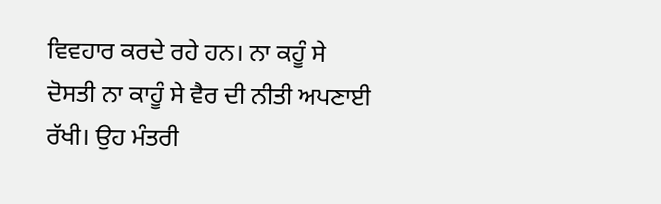ਵਿਵਹਾਰ ਕਰਦੇ ਰਹੇ ਹਨ। ਨਾ ਕਹੂੰ ਸੇ ਦੋਸਤੀ ਨਾ ਕਾਹੂੰ ਸੇ ਵੈਰ ਦੀ ਨੀਤੀ ਅਪਣਾਈ ਰੱਖੀ। ਉਹ ਮੰਤਰੀ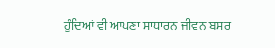ਹੁੰਦਿਆਂ ਵੀ ਆਪਣਾ ਸਾਧਾਰਨ ਜੀਵਨ ਬਸਰ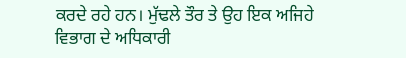ਕਰਦੇ ਰਹੇ ਹਨ। ਮੁੱਢਲੇ ਤੌਰ ਤੇ ਉਹ ਇਕ ਅਜਿਹੇ ਵਿਭਾਗ ਦੇ ਅਧਿਕਾਰੀ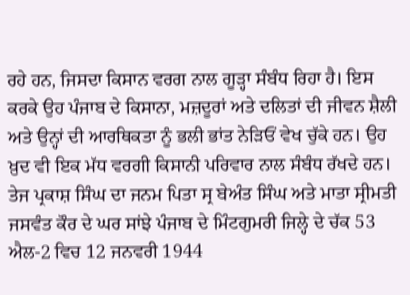ਰਹੇ ਹਨ, ਜਿਸਦਾ ਕਿਸਾਨ ਵਰਗ ਨਾਲ ਗੂੜ੍ਹਾ ਸੰਬੰਧ ਰਿਹਾ ਹੈ। ਇਸ ਕਰਕੇ ਉਹ ਪੰਜਾਬ ਦੇ ਕਿਸਾਨਾ, ਮਜ਼ਦੂਰਾਂ ਅਤੇ ਦਲਿਤਾਂ ਦੀ ਜੀਵਨ ਸ਼ੈਲੀ ਅਤੇ ਉਨ੍ਹਾਂ ਦੀ ਆਰਥਿਕਤਾ ਨੂੰ ਭਲੀ ਭਾਂਤ ਨੇੜਿਓਂ ਵੇਖ ਚੁੱਕੇ ਹਨ। ਉਹ ਖ਼ੁਦ ਵੀ ਇਕ ਮੱਧ ਵਰਗੀ ਕਿਸਾਨੀ ਪਰਿਵਾਰ ਨਾਲ ਸੰਬੰਧ ਰੱਖਦੇ ਹਨ।
ਤੇਜ ਪ੍ਰਕਾਸ਼ ਸਿੰਘ ਦਾ ਜਨਮ ਪਿਤਾ ਸ੍ਰ ਬੇਅੰਤ ਸਿੰਘ ਅਤੇ ਮਾਤਾ ਸ੍ਰੀਮਤੀ ਜਸਵੰਤ ਕੌਰ ਦੇ ਘਰ ਸਾਂਝੇ ਪੰਜਾਬ ਦੇ ਮਿੰਟਗੁਮਰੀ ਜਿਲ੍ਹੇ ਦੇ ਚੱਕ 53 ਐਲ-2 ਵਿਚ 12 ਜਨਵਰੀ 1944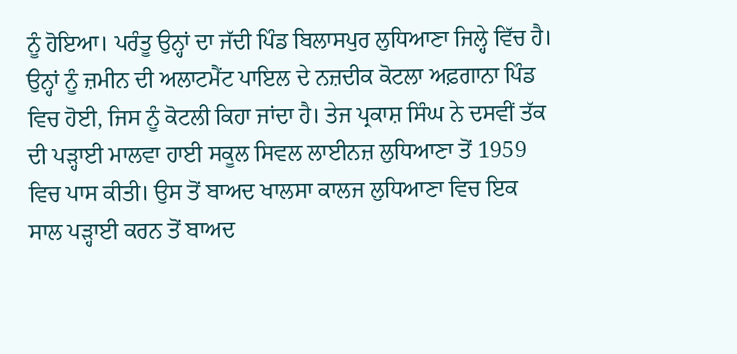ਨੂੰ ਹੋਇਆ। ਪਰੰਤੂ ਉਨ੍ਹਾਂ ਦਾ ਜੱਦੀ ਪਿੰਡ ਬਿਲਾਸਪੁਰ ਲੁਧਿਆਣਾ ਜਿਲ੍ਹੇ ਵਿੱਚ ਹੈ। ਉਨ੍ਹਾਂ ਨੂੰ ਜ਼ਮੀਨ ਦੀ ਅਲਾਟਮੈਂਟ ਪਾਇਲ ਦੇ ਨਜ਼ਦੀਕ ਕੋਟਲਾ ਅਫ਼ਗਾਨਾ ਪਿੰਡ ਵਿਚ ਹੋਈ, ਜਿਸ ਨੂੰ ਕੋਟਲੀ ਕਿਹਾ ਜਾਂਦਾ ਹੈ। ਤੇਜ ਪ੍ਰਕਾਸ਼ ਸਿੰਘ ਨੇ ਦਸਵੀਂ ਤੱਕ ਦੀ ਪੜ੍ਹਾਈ ਮਾਲਵਾ ਹਾਈ ਸਕੂਲ ਸਿਵਲ ਲਾਈਨਜ਼ ਲੁਧਿਆਣਾ ਤੋਂ 1959 ਵਿਚ ਪਾਸ ਕੀਤੀ। ਉਸ ਤੋਂ ਬਾਅਦ ਖਾਲਸਾ ਕਾਲਜ ਲੁਧਿਆਣਾ ਵਿਚ ਇਕ ਸਾਲ ਪੜ੍ਹਾਈ ਕਰਨ ਤੋਂ ਬਾਅਦ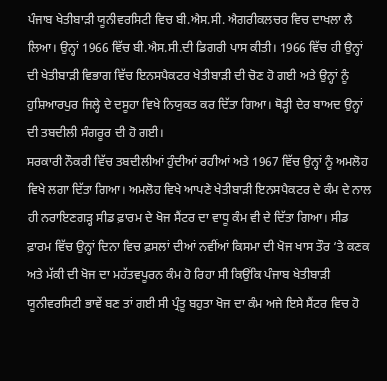ਪੰਜਾਬ ਖੇਤੀਬਾੜੀ ਯੂਨੀਵਰਸਿਟੀ ਵਿਚ ਬੀ.ਐਸ.ਸੀ. ਐਗਰੀਕਲਚਰ ਵਿਚ ਦਾਖਲਾ ਲੈ ਲਿਆ। ਉਨ੍ਹਾਂ 1966 ਵਿੱਚ ਬੀ.ਐਸ.ਸੀ.ਦੀ ਡਿਗਰੀ ਪਾਸ ਕੀਤੀ। 1966 ਵਿੱਚ ਹੀ ਉਨ੍ਹਾਂ ਦੀ ਖੇਤੀਬਾੜੀ ਵਿਭਾਗ ਵਿੱਚ ਇਨਸਪੈਕਟਰ ਖੇਤੀਬਾੜੀ ਦੀ ਚੋਣ ਹੋ ਗਈ ਅਤੇ ਉਨ੍ਹਾਂ ਨੂੰ ਹੁਸ਼ਿਆਰਪੁਰ ਜਿਲ੍ਹੇ ਦੇ ਦਸੂਹਾ ਵਿਖੇ ਨਿਯੁਕਤ ਕਰ ਦਿੱਤਾ ਗਿਆ। ਥੋੜ੍ਹੀ ਦੇਰ ਬਾਅਦ ਉਨ੍ਹਾਂ ਦੀ ਤਬਦੀਲੀ ਸੰਗਰੂਰ ਦੀ ਹੋ ਗਈ।
ਸਰਕਾਰੀ ਨੌਕਰੀ ਵਿੱਚ ਤਬਦੀਲੀਆਂ ਹੁੰਦੀਆਂ ਰਹੀਆਂ ਅਤੇ 1967 ਵਿੱਚ ਉਨ੍ਹਾਂ ਨੂੰ ਅਮਲੋਹ ਵਿਖੇ ਲਗਾ ਦਿੱਤਾ ਗਿਆ। ਅਮਲੋਹ ਵਿਖੇ ਆਪਣੇ ਖੇਤੀਬਾੜੀ ਇਨਸਪੈਕਟਰ ਦੇ ਕੰਮ ਦੇ ਨਾਲ ਹੀ ਨਰਾਇਣਗੜ੍ਹ ਸੀਡ ਫ਼ਾਰਮ ਦੇ ਖੋਜ ਸੈਂਟਰ ਦਾ ਵਾਧੂ ਕੰਮ ਵੀ ਦੇ ਦਿੱਤਾ ਗਿਆ। ਸੀਡ ਫ਼ਾਰਮ ਵਿੱਚ ਉਨ੍ਹਾਂ ਦਿਨਾ ਵਿਚ ਫ਼ਸਲਾਂ ਦੀਆਂ ਨਵੀਂਆਂ ਕਿਸਮਾ ਦੀ ਖੋਜ ਖਾਸ ਤੌਰ ‘ਤੇ ਕਣਕ ਅਤੇ ਮੱਕੀ ਦੀ ਖੋਜ ਦਾ ਮਹੱਤਵਪੂਰਨ ਕੰਮ ਹੋ ਰਿਹਾ ਸੀ ਕਿਉਂਕਿ ਪੰਜਾਬ ਖੇਤੀਬਾੜੀ ਯੂਨੀਵਰਸਿਟੀ ਭਾਵੇਂ ਬਣ ਤਾਂ ਗਈ ਸੀ ਪ੍ਰੰਤੂ ਬਹੁਤਾ ਖੋਜ ਦਾ ਕੰਮ ਅਜੇ ਇਸੇ ਸੈਂਟਰ ਵਿਚ ਹੋ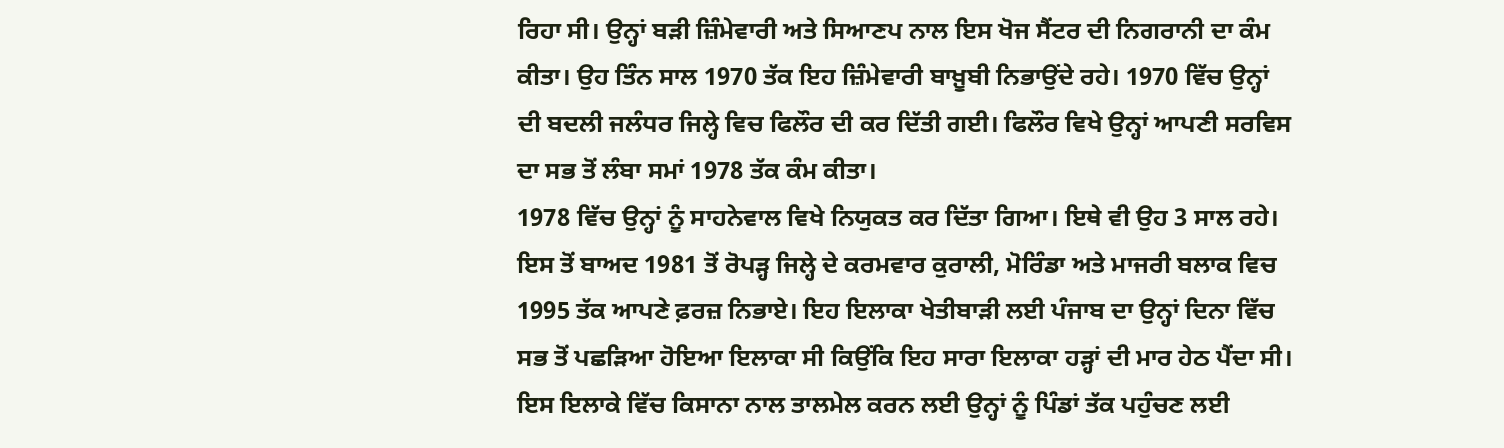ਰਿਹਾ ਸੀ। ਉਨ੍ਹਾਂ ਬੜੀ ਜ਼ਿੰਮੇਵਾਰੀ ਅਤੇ ਸਿਆਣਪ ਨਾਲ ਇਸ ਖੋਜ ਸੈਂਟਰ ਦੀ ਨਿਗਰਾਨੀ ਦਾ ਕੰਮ ਕੀਤਾ। ਉਹ ਤਿੰਨ ਸਾਲ 1970 ਤੱਕ ਇਹ ਜ਼ਿੰਮੇਵਾਰੀ ਬਾਖ਼ੂਬੀ ਨਿਭਾਉਂਦੇ ਰਹੇ। 1970 ਵਿੱਚ ਉਨ੍ਹਾਂ ਦੀ ਬਦਲੀ ਜਲੰਧਰ ਜਿਲ੍ਹੇ ਵਿਚ ਫਿਲੌਰ ਦੀ ਕਰ ਦਿੱਤੀ ਗਈ। ਫਿਲੌਰ ਵਿਖੇ ਉਨ੍ਹਾਂ ਆਪਣੀ ਸਰਵਿਸ ਦਾ ਸਭ ਤੋਂ ਲੰਬਾ ਸਮਾਂ 1978 ਤੱਕ ਕੰਮ ਕੀਤਾ।
1978 ਵਿੱਚ ਉਨ੍ਹਾਂ ਨੂੰ ਸਾਹਨੇਵਾਲ ਵਿਖੇ ਨਿਯੁਕਤ ਕਰ ਦਿੱਤਾ ਗਿਆ। ਇਥੇ ਵੀ ਉਹ 3 ਸਾਲ ਰਹੇ। ਇਸ ਤੋਂ ਬਾਅਦ 1981 ਤੋਂ ਰੋਪੜ੍ਹ ਜਿਲ੍ਹੇ ਦੇ ਕਰਮਵਾਰ ਕੁਰਾਲੀ, ਮੋਰਿੰਡਾ ਅਤੇ ਮਾਜਰੀ ਬਲਾਕ ਵਿਚ 1995 ਤੱਕ ਆਪਣੇ ਫ਼ਰਜ਼ ਨਿਭਾਏ। ਇਹ ਇਲਾਕਾ ਖੇਤੀਬਾੜੀ ਲਈ ਪੰਜਾਬ ਦਾ ਉਨ੍ਹਾਂ ਦਿਨਾ ਵਿੱਚ ਸਭ ਤੋਂ ਪਛੜਿਆ ਹੋਇਆ ਇਲਾਕਾ ਸੀ ਕਿਉਂਕਿ ਇਹ ਸਾਰਾ ਇਲਾਕਾ ਹੜ੍ਹਾਂ ਦੀ ਮਾਰ ਹੇਠ ਪੈਂਦਾ ਸੀ। ਇਸ ਇਲਾਕੇ ਵਿੱਚ ਕਿਸਾਨਾ ਨਾਲ ਤਾਲਮੇਲ ਕਰਨ ਲਈ ਉਨ੍ਹਾਂ ਨੂੰ ਪਿੰਡਾਂ ਤੱਕ ਪਹੁੰਚਣ ਲਈ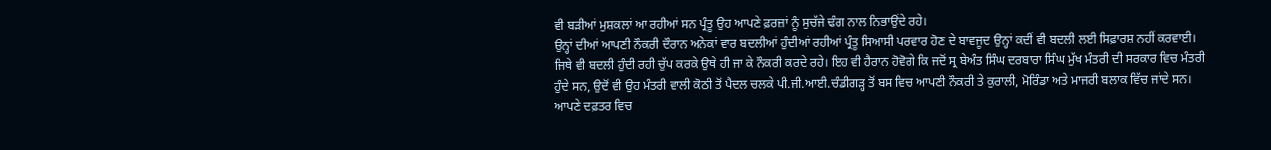ਵੀ ਬੜੀਆਂ ਮੁਸ਼ਕਲਾਂ ਆ ਰਹੀਆਂ ਸਨ ਪ੍ਰੰਤੂ ਉਹ ਆਪਣੇ ਫ਼ਰਜ਼ਾਂ ਨੂੰ ਸੁਚੱਜੇ ਢੰਗ ਨਾਲ ਨਿਭਾਉਂਦੇ ਰਹੇ।
ਉਨ੍ਹਾਂ ਦੀਆਂ ਆਪਣੀ ਨੌਕਰੀ ਦੌਰਾਨ ਅਨੇਕਾਂ ਵਾਰ ਬਦਲੀਆਂ ਹੁੰਦੀਆਂ ਰਹੀਆਂ ਪ੍ਰੰਤੂ ਸਿਆਸੀ ਪਰਵਾਰ ਹੋਣ ਦੇ ਬਾਵਜੂਦ ਉਨ੍ਹਾਂ ਕਦੀਂ ਵੀ ਬਦਲੀ ਲਈ ਸਿਫ਼ਾਰਸ਼ ਨਹੀਂ ਕਰਵਾਈ। ਜਿਥੇ ਵੀ ਬਦਲੀ ਹੁੰਦੀ ਰਹੀ ਚੁੱਪ ਕਰਕੇ ਉਥੇ ਹੀ ਜਾ ਕੇ ਨੌਕਰੀ ਕਰਦੇ ਰਹੇ। ਇਹ ਵੀ ਹੈਰਾਨ ਹੋਵੋਗੇ ਕਿ ਜਦੋਂ ਸ੍ਰ ਬੇਅੰਤ ਸਿੰਘ ਦਰਬਾਰਾ ਸਿੰਘ ਮੁੱਖ ਮੰਤਰੀ ਦੀ ਸਰਕਾਰ ਵਿਚ ਮੰਤਰੀ ਹੁੰਦੇ ਸਨ, ਉਦੋਂ ਵੀ ਉਹ ਮੰਤਰੀ ਵਾਲੀ ਕੋਠੀ ਤੋਂ ਪੈਦਲ ਚਲਕੇ ਪੀ.ਜੀ.ਆਈ.ਚੰਡੀਗੜ੍ਹ ਤੋਂ ਬਸ ਵਿਚ ਆਪਣੀ ਨੌਕਰੀ ਤੇ ਕੁਰਾਲੀ, ਮੋਰਿੰਡਾ ਅਤੇ ਮਾਜਰੀ ਬਲਾਕ ਵਿੱਚ ਜਾਂਦੇ ਸਨ। ਆਪਣੇ ਦਫ਼ਤਰ ਵਿਚ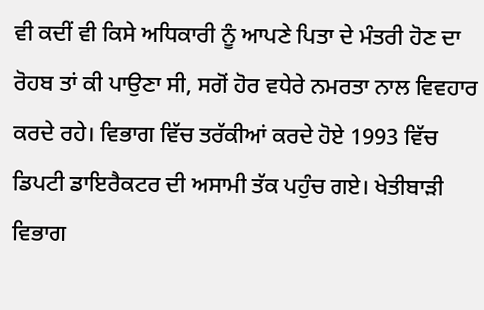ਵੀ ਕਦੀਂ ਵੀ ਕਿਸੇ ਅਧਿਕਾਰੀ ਨੂੰ ਆਪਣੇ ਪਿਤਾ ਦੇ ਮੰਤਰੀ ਹੋਣ ਦਾ ਰੋਹਬ ਤਾਂ ਕੀ ਪਾਉਣਾ ਸੀ, ਸਗੋਂ ਹੋਰ ਵਧੇਰੇ ਨਮਰਤਾ ਨਾਲ ਵਿਵਹਾਰ ਕਰਦੇ ਰਹੇ। ਵਿਭਾਗ ਵਿੱਚ ਤਰੱਕੀਆਂ ਕਰਦੇ ਹੋਏ 1993 ਵਿੱਚ ਡਿਪਟੀ ਡਾਇਰੈਕਟਰ ਦੀ ਅਸਾਮੀ ਤੱਕ ਪਹੁੰਚ ਗਏ। ਖੇਤੀਬਾੜੀ ਵਿਭਾਗ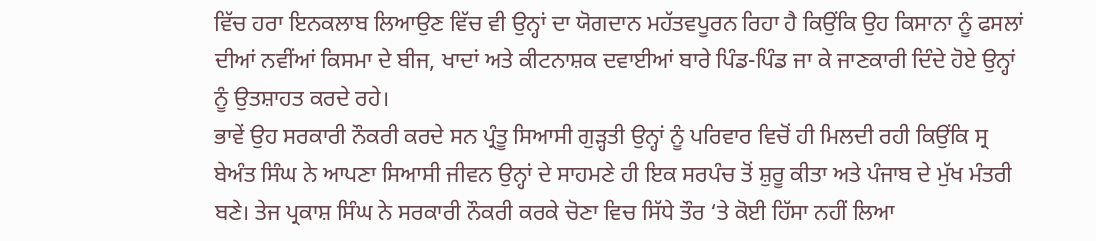ਵਿੱਚ ਹਰਾ ਇਨਕਲਾਬ ਲਿਆਉਣ ਵਿੱਚ ਵੀ ਉਨ੍ਹਾਂ ਦਾ ਯੋਗਦਾਨ ਮਹੱਤਵਪੂਰਨ ਰਿਹਾ ਹੈ ਕਿਉਂਕਿ ਉਹ ਕਿਸਾਨਾ ਨੂੰ ਫਸਲਾਂ ਦੀਆਂ ਨਵੀਂਆਂ ਕਿਸਮਾ ਦੇ ਬੀਜ, ਖਾਦਾਂ ਅਤੇ ਕੀਟਨਾਸ਼ਕ ਦਵਾਈਆਂ ਬਾਰੇ ਪਿੰਡ-ਪਿੰਡ ਜਾ ਕੇ ਜਾਣਕਾਰੀ ਦਿੰਦੇ ਹੋਏ ਉਨ੍ਹਾਂ ਨੂੰ ਉਤਸ਼ਾਹਤ ਕਰਦੇ ਰਹੇ।
ਭਾਵੇਂ ਉਹ ਸਰਕਾਰੀ ਨੌਕਰੀ ਕਰਦੇ ਸਨ ਪ੍ਰੰਤੂ ਸਿਆਸੀ ਗੁੜ੍ਹਤੀ ਉਨ੍ਹਾਂ ਨੂੰ ਪਰਿਵਾਰ ਵਿਚੋਂ ਹੀ ਮਿਲਦੀ ਰਹੀ ਕਿਉਂਕਿ ਸ੍ਰ ਬੇਅੰਤ ਸਿੰਘ ਨੇ ਆਪਣਾ ਸਿਆਸੀ ਜੀਵਨ ਉਨ੍ਹਾਂ ਦੇ ਸਾਹਮਣੇ ਹੀ ਇਕ ਸਰਪੰਚ ਤੋਂ ਸ਼ੁਰੂ ਕੀਤਾ ਅਤੇ ਪੰਜਾਬ ਦੇ ਮੁੱਖ ਮੰਤਰੀ ਬਣੇ। ਤੇਜ ਪ੍ਰਕਾਸ਼ ਸਿੰਘ ਨੇ ਸਰਕਾਰੀ ਨੌਕਰੀ ਕਰਕੇ ਚੋਣਾ ਵਿਚ ਸਿੱਧੇ ਤੌਰ ‘ਤੇ ਕੋਈ ਹਿੱਸਾ ਨਹੀਂ ਲਿਆ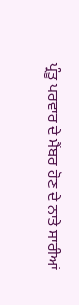ਪ੍ਰੰਤੂ ਪਰਵਾਰ ਦੇ ਮੈਂਬਰ ਹੋਣ ਦੇ ਨਾਤੇ ਸਾਰੀਆਂ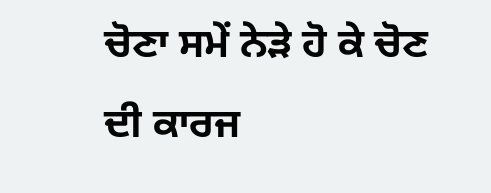ਚੋਣਾ ਸਮੇਂ ਨੇੜੇ ਹੋ ਕੇ ਚੋਣ ਦੀ ਕਾਰਜ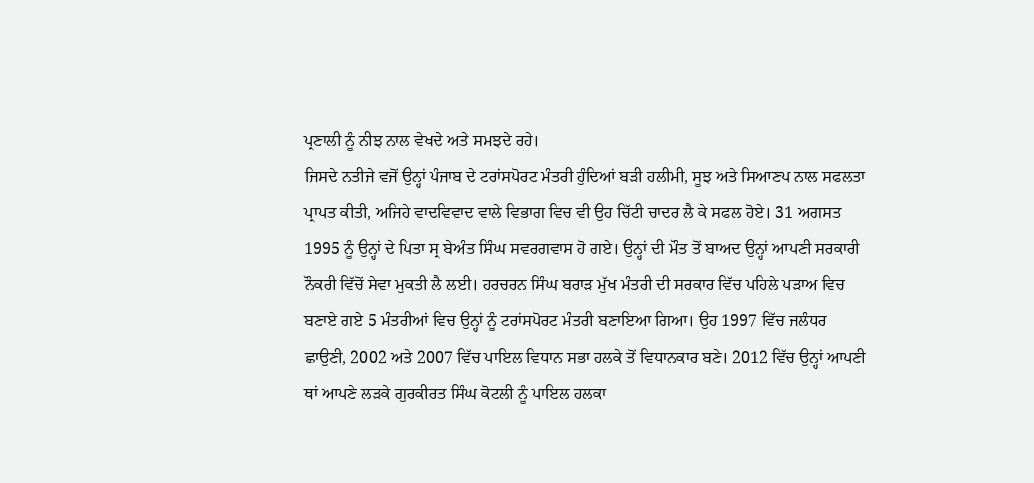ਪ੍ਰਣਾਲੀ ਨੂੰ ਨੀਝ ਨਾਲ ਵੇਖਦੇ ਅਤੇ ਸਮਝਦੇ ਰਹੇ।
ਜਿਸਦੇ ਨਤੀਜੇ ਵਜੋਂ ਉਨ੍ਹਾਂ ਪੰਜਾਬ ਦੇ ਟਰਾਂਸਪੋਰਟ ਮੰਤਰੀ ਹੁੰਦਿਆਂ ਬੜੀ ਹਲੀਮੀ, ਸੂਝ ਅਤੇ ਸਿਆਣਪ ਨਾਲ ਸਫਲਤਾ ਪ੍ਰਾਪਤ ਕੀਤੀ, ਅਜਿਹੇ ਵਾਦਵਿਵਾਦ ਵਾਲੇ ਵਿਭਾਗ ਵਿਚ ਵੀ ਉਹ ਚਿੱਟੀ ਚਾਦਰ ਲੈ ਕੇ ਸਫਲ ਹੋਏ। 31 ਅਗਸਤ 1995 ਨੂੰ ਉਨ੍ਹਾਂ ਦੇ ਪਿਤਾ ਸ੍ਰ ਬੇਅੰਤ ਸਿੰਘ ਸਵਰਗਵਾਸ ਹੋ ਗਏ। ਉਨ੍ਹਾਂ ਦੀ ਮੌਤ ਤੋਂ ਬਾਅਦ ਉਨ੍ਹਾਂ ਆਪਣੀ ਸਰਕਾਰੀ ਨੌਕਰੀ ਵਿੱਚੋਂ ਸੇਵਾ ਮੁਕਤੀ ਲੈ ਲਈ। ਹਰਚਰਨ ਸਿੰਘ ਬਰਾੜ ਮੁੱਖ ਮੰਤਰੀ ਦੀ ਸਰਕਾਰ ਵਿੱਚ ਪਹਿਲੇ ਪੜਾਅ ਵਿਚ ਬਣਾਏ ਗਏ 5 ਮੰਤਰੀਆਂ ਵਿਚ ਉਨ੍ਹਾਂ ਨੂੰ ਟਰਾਂਸਪੋਰਟ ਮੰਤਰੀ ਬਣਾਇਆ ਗਿਆ। ਉਹ 1997 ਵਿੱਚ ਜਲੰਧਰ ਛਾਉਣੀ, 2002 ਅਤੇ 2007 ਵਿੱਚ ਪਾਇਲ ਵਿਧਾਨ ਸਭਾ ਹਲਕੇ ਤੋਂ ਵਿਧਾਨਕਾਰ ਬਣੇ। 2012 ਵਿੱਚ ਉਨ੍ਹਾਂ ਆਪਣੀ ਥਾਂ ਆਪਣੇ ਲੜਕੇ ਗੁਰਕੀਰਤ ਸਿੰਘ ਕੋਟਲੀ ਨੂੰ ਪਾਇਲ ਹਲਕਾ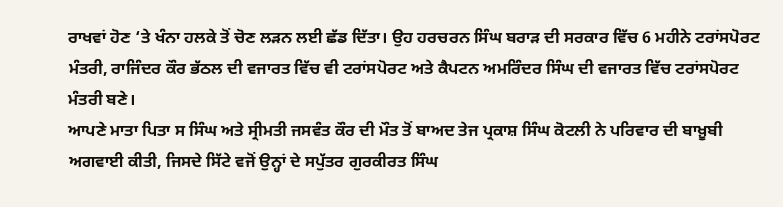ਰਾਖਵਾਂ ਹੋਣ ‘ਤੇ ਖੰਨਾ ਹਲਕੇ ਤੋਂ ਚੋਣ ਲੜਨ ਲਈ ਛੱਡ ਦਿੱਤਾ। ਉਹ ਹਰਚਰਨ ਸਿੰਘ ਬਰਾੜ ਦੀ ਸਰਕਾਰ ਵਿੱਚ 6 ਮਹੀਨੇ ਟਰਾਂਸਪੋਰਟ ਮੰਤਰੀ, ਰਾਜਿੰਦਰ ਕੌਰ ਭੱਠਲ ਦੀ ਵਜਾਰਤ ਵਿੱਚ ਵੀ ਟਰਾਂਸਪੋਰਟ ਅਤੇ ਕੈਪਟਨ ਅਮਰਿੰਦਰ ਸਿੰਘ ਦੀ ਵਜਾਰਤ ਵਿੱਚ ਟਰਾਂਸਪੋਰਟ ਮੰਤਰੀ ਬਣੇ।
ਆਪਣੇ ਮਾਤਾ ਪਿਤਾ ਸ ਸਿੰਘ ਅਤੇ ਸ੍ਰੀਮਤੀ ਜਸਵੰਤ ਕੌਰ ਦੀ ਮੌਤ ਤੋਂ ਬਾਅਦ ਤੇਜ ਪ੍ਰਕਾਸ਼ ਸਿੰਘ ਕੋਟਲੀ ਨੇ ਪਰਿਵਾਰ ਦੀ ਬਾਖ਼ੂਬੀ ਅਗਵਾਈ ਕੀਤੀ, ਜਿਸਦੇ ਸਿੱਟੇ ਵਜੋਂ ਉਨ੍ਹਾਂ ਦੇ ਸਪੁੱਤਰ ਗੁਰਕੀਰਤ ਸਿੰਘ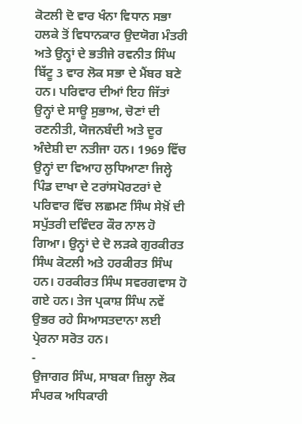ਕੋਟਲੀ ਦੋ ਵਾਰ ਖੰਨਾ ਵਿਧਾਨ ਸਭਾ ਹਲਕੇ ਤੋਂ ਵਿਧਾਨਕਾਰ ਉਦਯੋਗ ਮੰਤਰੀ ਅਤੇ ਉਨ੍ਹਾਂ ਦੇ ਭਤੀਜੇ ਰਵਨੀਤ ਸਿੰਘ ਬਿੱਟੂ 3 ਵਾਰ ਲੋਕ ਸਭਾ ਦੇ ਮੈਂਬਰ ਬਣੇ ਹਨ। ਪਰਿਵਾਰ ਦੀਆਂ ਇਹ ਜਿੱਤਾਂ ਉਨ੍ਹਾਂ ਦੇ ਸਾਊ ਸੁਭਾਅ, ਚੋਣਾਂ ਦੀ ਰਣਨੀਤੀ, ਯੋਜਨਬੰਦੀ ਅਤੇ ਦੂਰ ਅੰਦੇਸ਼ੀ ਦਾ ਨਤੀਜਾ ਹਨ। 1969 ਵਿੱਚ ਉਨ੍ਹਾਂ ਦਾ ਵਿਆਹ ਲੁਧਿਆਣਾ ਜਿਲ੍ਹੇ ਪਿੰਡ ਦਾਖਾ ਦੇ ਟਰਾਂਸਪੋਰਟਰਾਂ ਦੇ ਪਰਿਵਾਰ ਵਿੱਚ ਲਛਮਣ ਸਿੰਘ ਸੇਖ਼ੋਂ ਦੀ ਸਪੁੱਤਰੀ ਦਵਿੰਦਰ ਕੌਰ ਨਾਲ ਹੋ ਗਿਆ। ਉਨ੍ਹਾਂ ਦੇ ਦੋ ਲੜਕੇ ਗੁਰਕੀਰਤ ਸਿੰਘ ਕੋਟਲੀ ਅਤੇ ਹਰਕੀਰਤ ਸਿੰਘ ਹਨ। ਹਰਕੀਰਤ ਸਿੰਘ ਸਵਰਗਵਾਸ ਹੋ ਗਏ ਹਨ। ਤੇਜ ਪ੍ਰਕਾਸ਼ ਸਿੰਘ ਨਵੇਂ ਉਭਰ ਰਹੇ ਸਿਆਸਤਦਾਨਾ ਲਈ ਪ੍ਰੇਰਨਾ ਸਰੋਤ ਹਨ।
-
ਉਜਾਗਰ ਸਿੰਘ, ਸਾਬਕਾ ਜ਼ਿਲ੍ਹਾ ਲੋਕ ਸੰਪਰਕ ਅਧਿਕਾਰੀ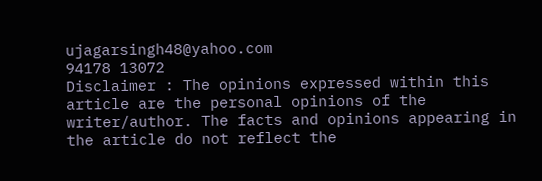ujagarsingh48@yahoo.com
94178 13072
Disclaimer : The opinions expressed within this article are the personal opinions of the writer/author. The facts and opinions appearing in the article do not reflect the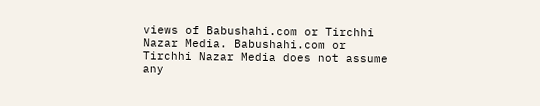views of Babushahi.com or Tirchhi Nazar Media. Babushahi.com or Tirchhi Nazar Media does not assume any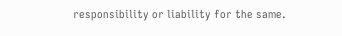responsibility or liability for the same.